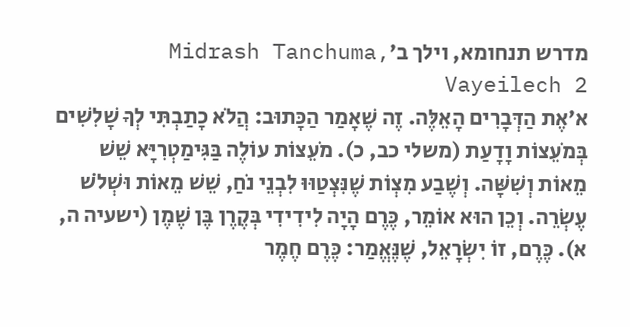מדרש תנחומא, וילך ב׳Midrash Tanchuma, Vayeilech 2
א׳אֶת הַדְּבָרִים הָאֵלֶּה. זֶה שֶׁאָמַר הַכָּתוּב: הֲלֹא כָתַבְתִּי לְךָ שָׁלִשִׁים בְּמֹעֵצוֹת וָדָעַת (משלי כב, כ). מֹעֵצוֹת עוֹלֶה בַּגִּימַטְרִיָּא שֵׁשׁ מֵאוֹת וְשִׁשָּׁה. וְשֶׁבַע מִצְוֹת שֶׁנִּצְטַוּוּ לִבְנֵי נֹחַ, שֵׁשׁ מֵאוֹת וּשְׁלֹשׁ עֶשְׂרֵה. וְכֵן הוּא אוֹמֵר, כֶּרֶם הָיָה לִידִידִי בְּקֶרֶן בֶּן שֶׁמֶן (ישעיה ה, א). כֶּרֶם, זוֹ יִשְׂרָאֵל, שֶׁנֶּאֱמַר: כֶּרֶם חֶמֶר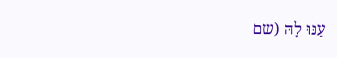עַנּוּ לָהּ (שם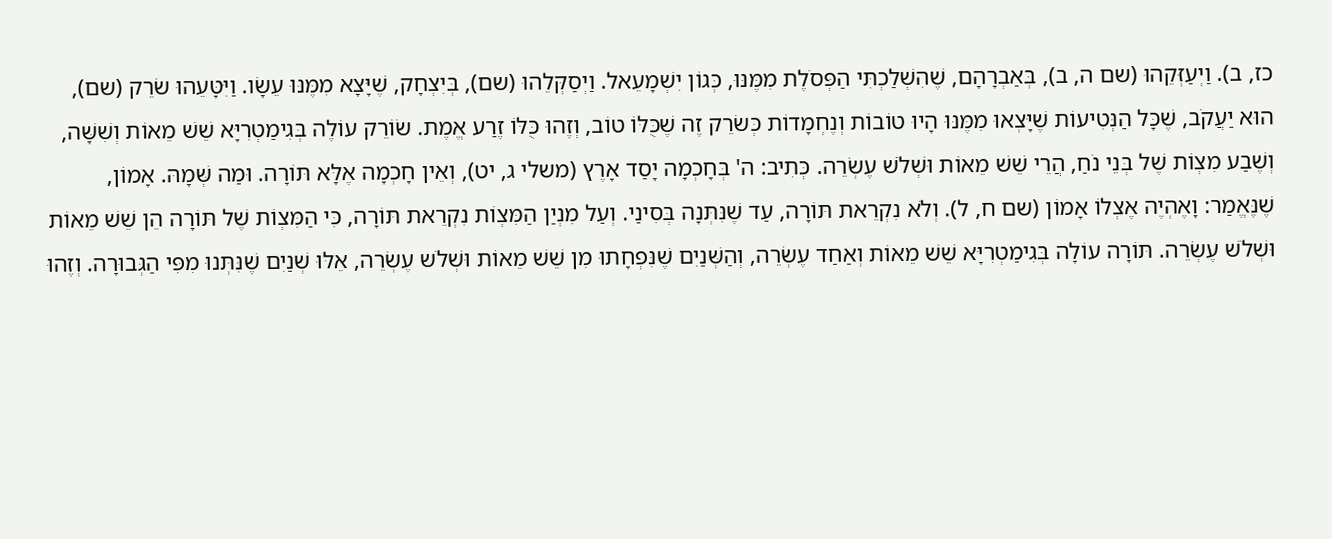כז, ב). וַיְעַזְּקֵהוּ (שם ה, ב), בְּאַבְרָהָם, שֶׁהִשְׁלַכְתִּי הַפְּסֹלֶת מִמֶּנּוּ, כְּגוֹן יִשְׁמָעֵאל. וַיְסַקְּלֵהוּ (שם), בְּיִצְחָק, שֶׁיָּצָא מִמֶּנּוּ עֵשָׂו. וַיִּטָּעֵהוּ שׂרֵק (שם), הוּא יַעֲקֹב, שֶׁכָּל הַנְּטִיעוֹת שֶׁיָּצְאוּ מִמֶּנּוּ הָיוּ טוֹבוֹת וְנֶחְמָדוֹת כְּשׂרֵק זֶה שֶׁכֻּלּוֹ טוֹב, וְזֶהוּ כֻּלּוֹ זֶרַע אֱמֶת. שׂוֹרֵק עוֹלֶה בְּגִימַטְרִיָּא שֵׁשׁ מֵאוֹת וְשִׁשָּׁה, וְשֶׁבַע מִצְוֹת שֶׁל בְּנֵי נֹחַ, הֲרֵי שֵׁשׁ מֵאוֹת וּשְׁלֹשׁ עֶשְׂרֵה. כְּתִיב: ה' בְּחָכְמָה יָסַד אָרֶץ (משלי ג, יט), וְאֵין חָכְמָה אֶלָּא תּוֹרָה. וּמַה שְּׁמָהּ. אָמוֹן, שֶׁנֶּאֱמַר: וָאֶהְיֶה אֶצְלוֹ אָמוֹן (שם ח, ל). וְלֹא נִקְרֵאת תּוֹרָה, עַד שֶׁנִּתְּנָה בְּסִינַי. וְעַל מִנְיַן הַמִּצְוֹת נִקְרֵאת תּוֹרָה, כִּי הַמִּצְוֹת שֶׁל תּוֹרָה הֵן שֵׁשׁ מֵאוֹת וּשְׁלֹשׁ עֶשְׂרֵה. תּוֹרָה עוֹלָה בְּגִימַטְרִיָּא שֵׁשׁ מֵאוֹת וְאַחַד עֶשְׂרֵה, וְהַשְּׁנַיִם שֶׁנִּפְחָתוּ מִן שֵׁשׁ מֵאוֹת וּשְׁלֹש עֶשְׂרֵה, אֵלּוּ שְׁנַיִם שֶׁנִּתְּנוּ מִפִּי הַגְּבוּרָה. וְזֶהוּ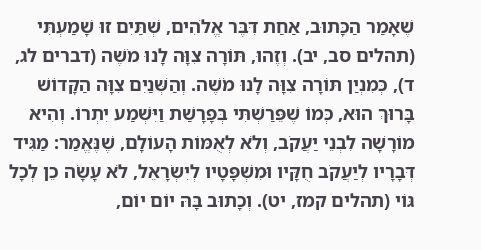שֶׁאָמַר הַכָּתוּב, אַחַת דִּבֶּר אֱלֹהִים, שְׁתַּיִם זוּ שָׁמַעְתִּי (תהלים סב, יב). וְזֶהוּ, תּוֹרָה צִוָּה לָנוּ מֹשֶׁה (דברים לג, ד), כְּמִנְיַן תּוֹרָה צִוָּה לָנוּ מֹשֶׁה. וְהַשְּׁנַיִם צִוָּה הַקָּדוֹשׁ בָּרוּךְ הוּא, כְּמוֹ שֶׁפֵּרַשְׁתִּי בְּפָרָשַׁת וַיִּשְׁמַע יִתְרוֹ. וְהִיא מוֹרָשָׁה לִבְנֵי יַעֲקֹב, וְלֹא לְאֻמּוֹת הָעוֹלָם, שֶׁנֶּאֱמַר: מַגִּיד דְּבָרָיו לְיַעֲקֹב חֻקָּיו וּמִשְׁפָּטָיו לְיִשְׂרָאֵל, לֹא עָשָׂה כֵן לְכָל גּוֹי (תהלים קמז, יט). וְכָתוּב בָּהּ יוֹם יוֹם,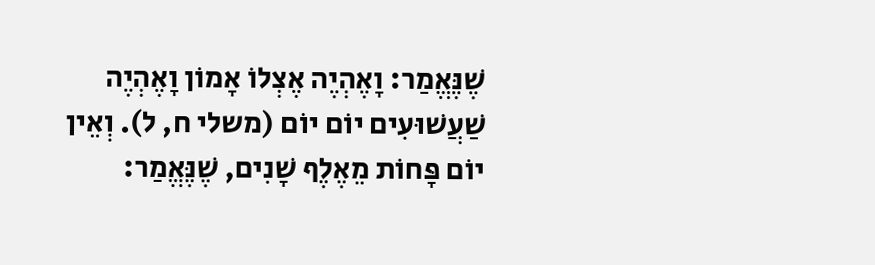שֶׁנֶּאֱמַר: וָאֶהְיֶה אֶצְלוֹ אָמוֹן וָאֶהְיֶה שַׁעֲשׁוּעִים יוֹם יוֹם (משלי ח, ל). וְאֵין יוֹם פָּחוֹת מֵאֶלֶף שָׁנִים, שֶׁנֶּאֱמַר: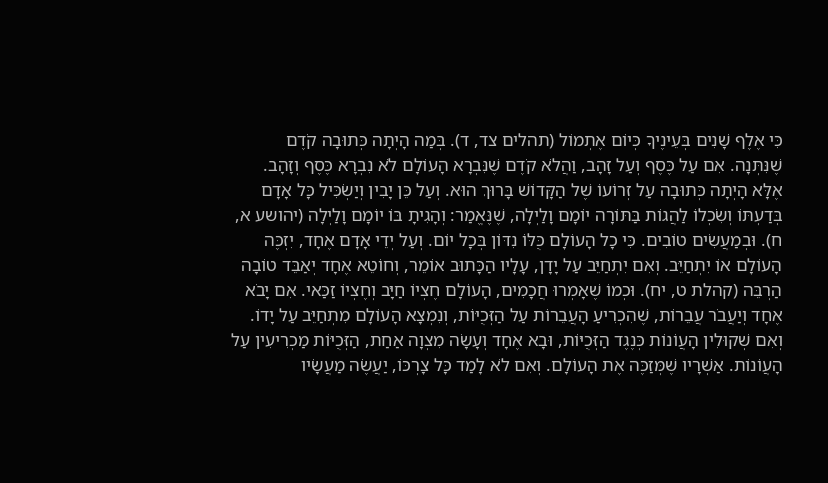כִּי אֶלֶף שָׁנִים בְּעֵינֶיךָ כְּיוֹם אֶתְמוֹל (תהלים צד, ד). בְּמַה הָיְתָה כְּתוּבָה קֹדֶם שֶׁנִּתְּנָה. אִם עַל כֶּסֶף וְעַל זָהָב, וַהֲלֹא קֹדֶם שֶׁנִּבְרָא הָעוֹלָם לֹא נִבְרָא כֶּסֶף וְזָהָב. אֶלָּא הָיְתָה כְּתוּבָה עַל זְרוֹעוֹ שֶׁל הַקָּדוֹשׁ בָּרוּךְ הוּא. וְעַל כֵּן יָבִין וְיַשְׂכִּיל כָּל אָדָם בְּדַעְתּוֹ וְשִׂכְלוֹ לַהֲגוֹת בַּתּוֹרָה יוֹמָם וָלַיְלָה, שֶׁנֶּאֱמַר: וְהָגִיתָ בּוֹ יוֹמָם וָלַיְלָה (יהושע א, ח). וּבְמַעֲשִׂים טוֹבִים. כִּי כָל הָעוֹלָם כֻּלּוֹ נִדּוֹן בְּכָל יוֹם. וְעַל יְדֵי אָדָם אֶחָד, יִזְכֶּה הָעוֹלָם אוֹ יִתְחַיֵּב. וְאִם יִתְחַיֵּב עַל יָדָן, עָלָיו הַכָּתוּב אוֹמֵר, וְחוֹטֵא אֶחָד יְאַבֵּד טוֹבָה הַרְבֵּה (קהלת ט, יח). וּכְמוֹ שֶׁאָמְרוּ חֲכָמִים, הָעוֹלָם חֶצְיוֹ חַיָּב וְחֶצְיוֹ זַכַּאי. אִם יָבֹא אֶחָד וְיַעֲבֹר עֲבֵרוֹת, שֶׁהִכְרִיעַ הָעֲבֵרוֹת עַל הַזְּכֻיּוֹת, וְנִמְצָא הָעוֹלָם מִתְחַיֵּב עַל יָדוֹ. וְאִם שְׁקוּלִין הָעֲוֹנוֹת כְּנֶגֶד הַזְּכֻיּוֹת, וּבָא אֶחָד וְעָשָׂה מִצְוָה אַחַת, הַזְּכֻיּוֹת מַכְרִיעִין עַל הָעֲוֹנוֹת. אַשְׁרָיו שֶׁמְּזַכֶּה אֶת הָעוֹלָם. וְאִם לֹא לָמַד כָּל צָרְכּוֹ, יַעֲשֶׂה מַעֲשָׂיו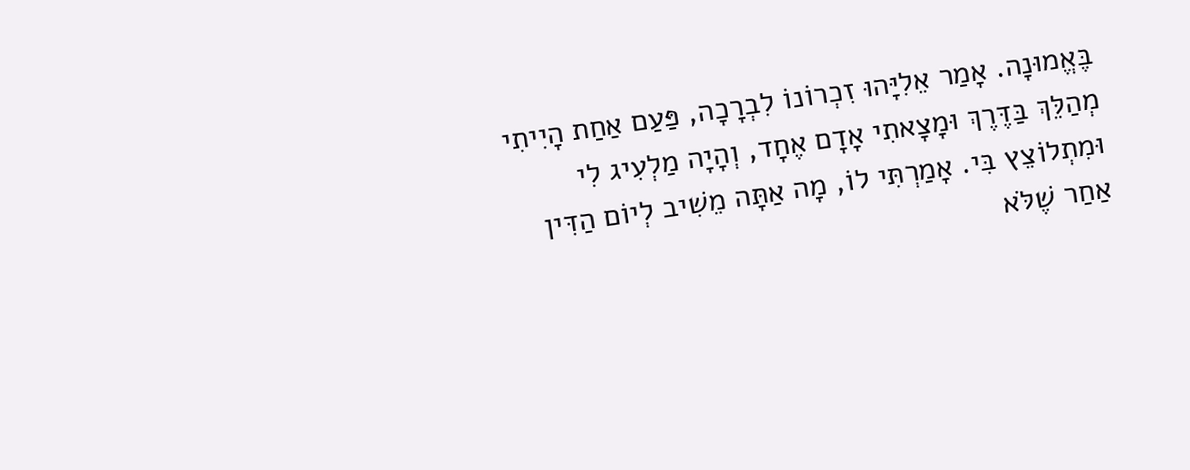בֶּאֱמוּנָה. אָמַר אֵלִיָּהוּ זִכְרוֹנוֹ לִבְרָכָה, פַּעַם אַחַת הָיִיתִי מְהַלֵּךְ בַּדֶּרֶךְ וּמָצָאתִי אָדָם אֶחָד, וְהָיָה מַלְעִיג לִי וּמִתְלוֹצֵץ בִּי. אָמַרְתִּי לוֹ, מָה אַתָּה מֵשִׁיב לְיוֹם הַדִּין אַחַר שֶׁלֹּא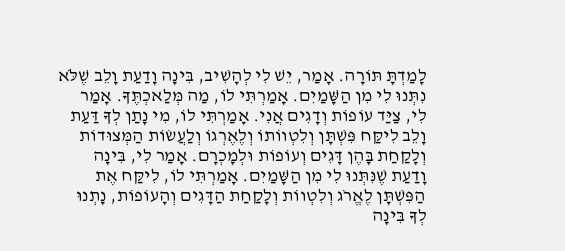לָמַדְתָּ תּוֹרָה. אָמַר, יֵשׁ לִי לְהָשִׁיב, בִּינָה וָדַעַת וָלֵב שֶׁלֹּא נִתְּנוּ לִי מִן הַשָּׁמַיִם. אָמַרְתִּי לוֹ, מַה מְּלַאכְתֶּךָ. אָמַר לִי, צַיַּד עוֹפוֹת וְדָגִים אֲנִי. אָמַרְתִּי לוֹ, מִי נָתַן לְךָ דַּעַת וָלֵב לִיקַּח פִּשְׁתָּן וְלִטְווֹתוֹ וְלֶאֶרְגוֹ וְלַעֲשׂוֹת הַמְּצוּדוֹת וְלָקַחַת בָּהֶן דָּגִים וְעוֹפוֹת וּלְמָכְרָם. אָמַר לִי, בִּינָה וָדַעַת שֶׁנִּתְּנוּ לִי מִן הַשָּׁמַיִם. אָמַרְתִּי לוֹ, לִיקַּח אֶת הַפִּשְׁתָּן לֶאֱרֹג וְלִטְווֹת וְלָקַחַת הַדָּגִים וְהָעוֹפוֹת, נָתְנוּ לְךָ בִּינָה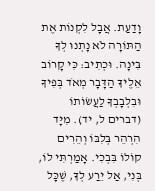וָדַעַת. אֲבָל לִקְנוֹת אֶת הַתּוֹרָה לֹא נָתְנוּ לְךָ בִּינָה. וּכְתִיב: כִּי קָרוֹב אֵלֶיךָ הַדָּבָר מְאֹד בְּפִיךָ וּבִלְבָבְךָ לַעֲשׂוֹתוֹ (דברים ל, יד). מִיָּד הִרְהֵר בְּלִבּוֹ וְהֵרִים קוֹלוֹ בִּבְכִי. אָמַרְתִּי לוֹ, בְּנִי, אַל יֵרַע לְךָ, שֶׁכָּל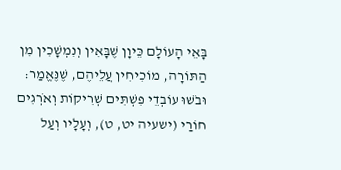בָּאֵי הָעוֹלָם כֵּיוָן שֶׁבָּאִין וְנִמְשָׁכִין מִן הַתּוֹרָה, מוֹכִיחִין עֲלֵיהֶם, שֶׁנֶּאֱמַר: וּבֹשׁוּ עוֹבְדֵי פִשְׁתִּים שְׁרִיקוֹת וְאֹרְגִים חוֹרַי (ישעיה יט, ט), וְעָלָיו וְעַל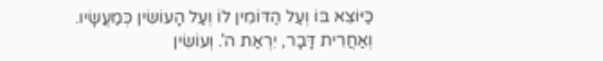כַּיּוֹצֵא בּוֹ וְעַל הַדּוֹמִין לוֹ וְעַל הָעוֹשִׂין כְּמַעֲשָׂיו. וְאַחֲרִית דָּבָר, יִרְאַת ה'. וְעוֹשִׂין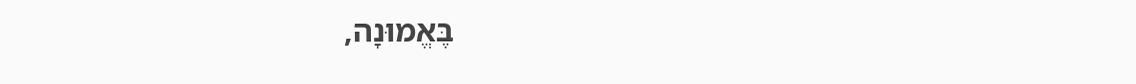בֶּאֱמוּנָה,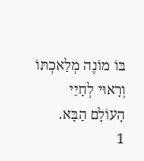בּוֹ מוֹנֶה מְלַאכְתּוֹ וְרָאוּי לְחַיֵּי הָעוֹלָם הַבָּא.
1